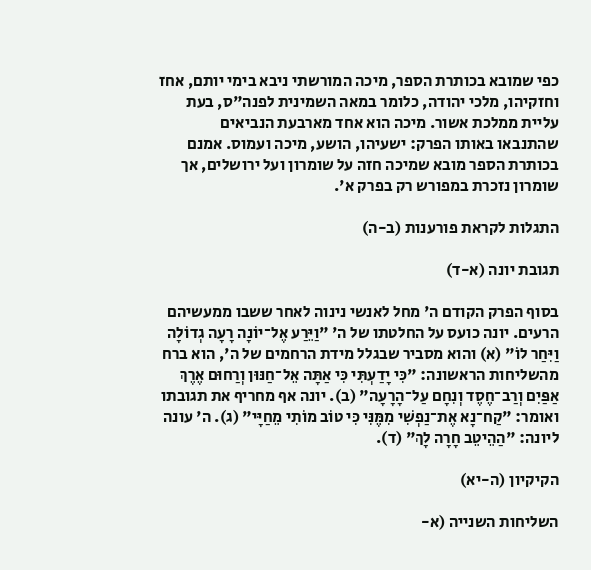כפי שמובא בכותרת הספר, מיכה המורשתי ניבא בימי יותם, אחז וחזקיהו, מלכי יהודה, כלומר במאה השמינית לפנה"ס, בעת עליית ממלכת אשור. מיכה הוא אחד מארבעת הנביאים שהתנבאו באותו הפרק: ישעיהו, הושע, מיכה ועמוס. אמנם בכותרת הספר מובא שמיכה חזה על שומרון ועל ירושלים, אך שומרון נזכרת במפורש רק בפרק א'.

התגלות לקראת פורענות (ב-ה)

תגובת יונה (א-ד)

בסוף הפרק הקודם ה' מחל לאנשי נינוה לאחר ששבו ממעשיהם הרעים. יונה כועס על החלטתו של ה' "וַיֵּרַע אֶל־יוֹנָה רָעָה גְדוֹלָה וַיִּחַר לוֹ" (א) והוא מסביר שבגלל מידת הרחמים של ה', הוא ברח מהשליחות הראשונה: "כִּי יָדַעְתִּי כִּי אַתָּה אֵל־חַנּוּן וְרַחוּם אֶרֶךְ אַפַּיִם וְרַב־חֶסֶד וְנִחָם עַל־הָרָעָה" (ב). יונה אף מחריף את תגובתו ואומר: "קַח־נָא אֶת־נַפְשִׁי מִמֶּנִּי כִּי טוֹב מוֹתִי מֵחַיָּי" (ג). ה' עונה ליונה: "הַהֵיטֵב חָרָה לָךְ" (ד).

הקיקיון (ה-יא)

השליחות השנייה (א-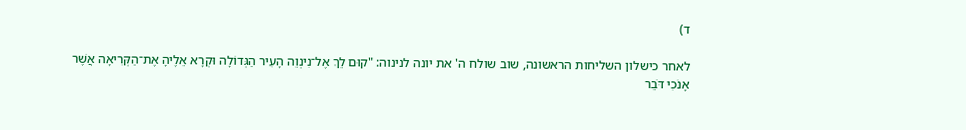ד)

לאחר כישלון השליחות הראשונה, שוב שולח ה' את יונה לנינוה: "קוּם לֵךְ אֶל־נִינְוֵה הָעִיר הַגְּדוֹלָה וּקְרָא אֵלֶיהָ אֶת־הַקְּרִיאָה אֲשֶׁר אָנֹכִי דֹּבֵר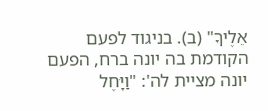אֵלֶיךָ" (ב). בניגוד לפעם הקודמת בה יונה ברח, הפעם יונה מציית לה': "וַיָּחֶל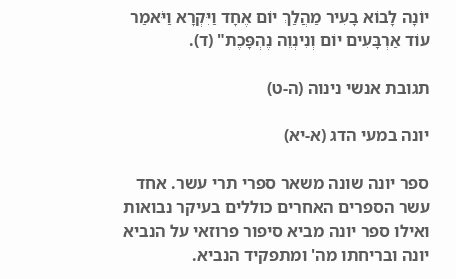יוֹנָה לָבוֹא בָעִיר מַהֲלַךְ יוֹם אֶחָד וַיִּקְרָא וַיֹּאמַר עוֹד אַרְבָּעִים יוֹם וְנִינְוֵה נֶהְפָּכֶת" (ד).

תגובת אנשי נינוה (ה-ט)

יונה במעי הדג (א-יא)

ספר יונה שונה משאר ספרי תרי עשר. אחד עשר הספרים האחרים כוללים בעיקר נבואות ואילו ספר יונה מביא סיפור פרוזאי על הנביא יונה ובריחתו מה' ומתפקיד הנביא.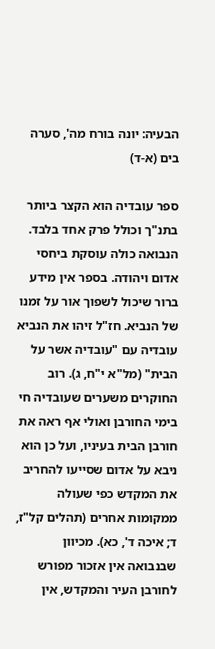הבעיה: יונה בורח מה', סערה בים (א-ד)

ספר עובדיה הוא הקצר ביותר בתנ"ך וכולל פרק אחד בלבד. הנבואה כולה עוסקת ביחסי אדום ויהודה. בספר אין מידע ברור שיכול לשפוך אור על זמנו של הנביא. חז"ל זיהו את הנביא עובדיה עם "עובדיה אשר על הבית" (מל"א י"ח, ג). רוב החוקרים משערים שעובדיה חי בימי החורבן ואולי אף ראה את חורבן הבית בעיניו, ועל כן הוא ניבא על אדום שסייעו להחריב את המקדש כפי שעולה ממקומות אחרים (תהלים קל"ז, ד; איכה ד', כא). מכיוון שבנבואה אין אזכור מפורש לחורבן העיר והמקדש, אין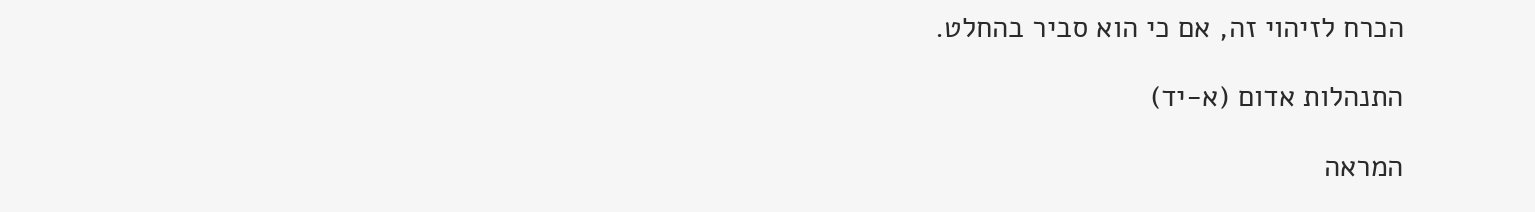הכרח לזיהוי זה, אם כי הוא סביר בהחלט.

התנהלות אדום (א-יד)

המראה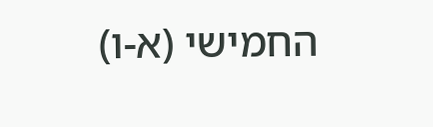החמישי (א-ו)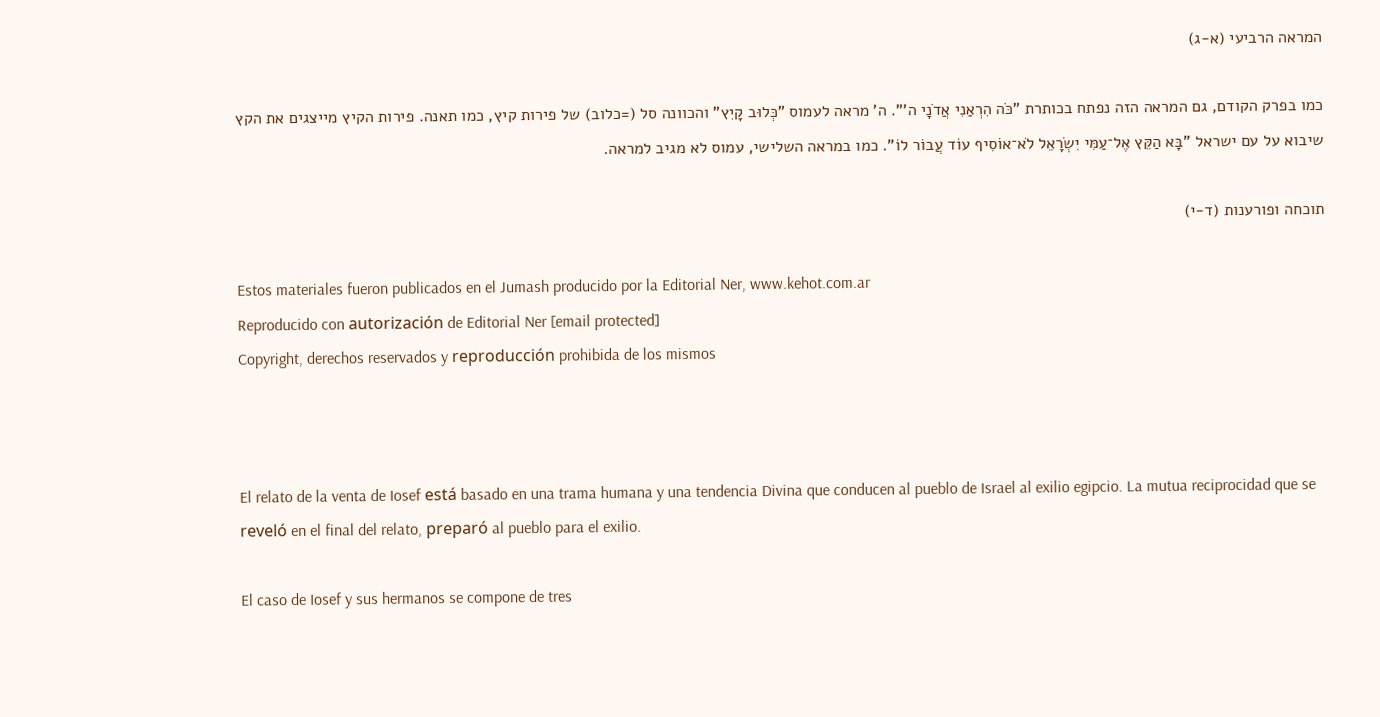המראה הרביעי (א-ג)

כמו בפרק הקודם, גם המראה הזה נפתח בכותרת "כֹּה הִרְאַנִי אֲדֹנָי ה'". ה' מראה לעמוס "כְּלוּב קָיִץ" והכוונה סל (=כלוב) של פירות קיץ, כמו תאנה. פירות הקיץ מייצגים את הקץ שיבוא על עם ישראל "בָּא הַקֵּץ אֶל־עַמִּי יִשְׂרָאֵל לֹא־אוֹסִיף עוֹד עֲבוֹר לוֹ". כמו במראה השלישי, עמוס לא מגיב למראה.

תוכחה ופורענות (ד-י)

Estos materiales fueron publicados en el Jumash producido por la Editorial Ner, www.kehot.com.ar
Reproducido con autorización de Editorial Ner [email protected]
Copyright, derechos reservados y reproducción prohibida de los mismos



El relato de la venta de Iosef está basado en una trama humana y una tendencia Divina que conducen al pueblo de Israel al exilio egipcio. La mutua reciprocidad que se reveló en el final del relato, preparó al pueblo para el exilio.

El caso de Iosef y sus hermanos se compone de tres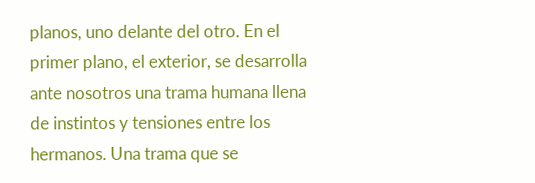planos, uno delante del otro. En el primer plano, el exterior, se desarrolla ante nosotros una trama humana llena de instintos y tensiones entre los hermanos. Una trama que se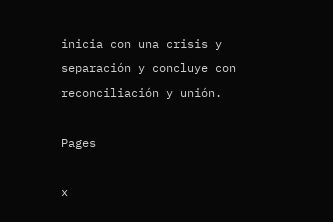inicia con una crisis y separación y concluye con reconciliación y unión.

Pages

x